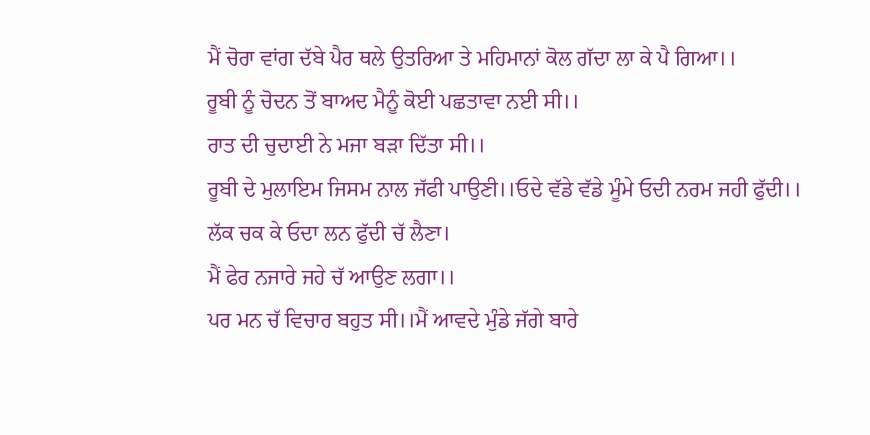ਮੈਂ ਚੋਰਾ ਵਾਂਗ ਦੱਬੇ ਪੈਰ ਥਲੇ ਉਤਰਿਆ ਤੇ ਮਹਿਮਾਨਾਂ ਕੋਲ ਗੱਦਾ ਲਾ ਕੇ ਪੈ ਗਿਆ।।
ਰੂਬੀ ਨੂੰ ਚੋਦਨ ਤੋਂ ਬਾਅਦ ਮੈਨੂੰ ਕੋਈ ਪਛਤਾਵਾ ਨਈ ਸੀ।।
ਰਾਤ ਦੀ ਚੁਦਾਈ ਨੇ ਮਜਾ ਬੜਾ ਦਿੱਤਾ ਸੀ।।
ਰੂਬੀ ਦੇ ਮੁਲਾਇਮ ਜਿਸਮ ਨਾਲ ਜੱਫੀ ਪਾਉਣੀ।।ਓਦੇ ਵੱਡੇ ਵੱਡੇ ਮੂੰਮੇ ਓਦੀ ਨਰਮ ਜਹੀ ਫੁੱਦੀ।।
ਲੱਕ ਚਕ ਕੇ ਓਦਾ ਲਨ ਫੁੱਦੀ ਚੱ ਲੈਣਾ।
ਮੈਂ ਫੇਰ ਨਜਾਰੇ ਜਹੇ ਚੱ ਆਉਣ ਲਗਾ।।
ਪਰ ਮਨ ਚੱ ਵਿਚਾਰ ਬਹੁਤ ਸੀ।।ਮੈਂ ਆਵਦੇ ਮੁੰਡੇ ਜੱਗੇ ਬਾਰੇ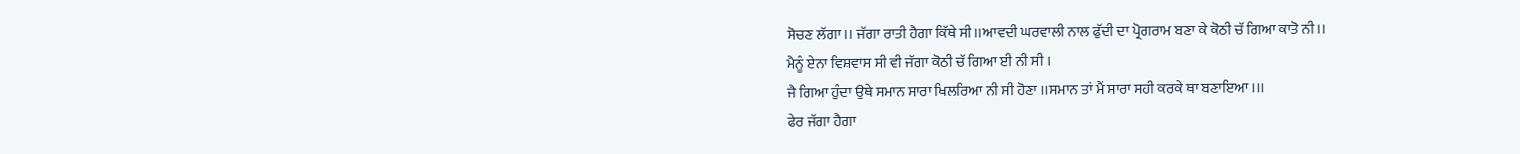ਸੋਚਣ ਲੱਗਾ।। ਜੱਗਾ ਰਾਤੀ ਹੈਗਾ ਕਿੱਥੇ ਸੀ।।ਆਵਦੀ ਘਰਵਾਲੀ ਨਾਲ ਫੁੱਦੀ ਦਾ ਪ੍ਰੋਗਰਾਮ ਬਣਾ ਕੇ ਕੋਠੀ ਚੱ ਗਿਆ ਕਾਤੋ ਨੀ।।
ਮੈਨੂੰ ਏਨਾ ਵਿਸ਼ਵਾਸ ਸੀ ਵੀ ਜੱਗਾ ਕੋਠੀ ਚੱ ਗਿਆ ਈ ਨੀ ਸੀ ।
ਜੈ ਗਿਆ ਹੁੰਦਾ ਉਥੇ ਸਮਾਨ ਸਾਰਾ ਖਿਲਰਿਆ ਨੀ ਸੀ ਹੋਣਾ ।।ਸਮਾਨ ਤਾਂ ਮੈਂ ਸਾਰਾ ਸਹੀ ਕਰਕੇ ਥਾ ਬਣਾਇਆ ।।।
ਫੇਰ ਜੱਗਾ ਹੈਗਾ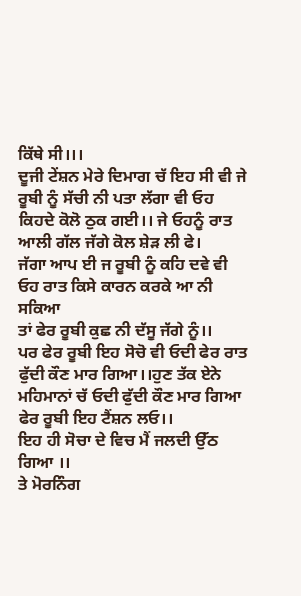ਕਿੱਥੇ ਸੀ।।।
ਦੂਜੀ ਟੇਂਸ਼ਨ ਮੇਰੇ ਦਿਮਾਗ ਚੱ ਇਹ ਸੀ ਵੀ ਜੇ ਰੂਬੀ ਨੂੰ ਸੱਚੀ ਨੀ ਪਤਾ ਲੱਗਾ ਵੀ ਓਹ ਕਿਹਦੇ ਕੋਲੋ ਠੁਕ ਗਈ।। ਜੇ ਓਹਨੂੰ ਰਾਤ ਆਲੀ ਗੱਲ ਜੱਗੇ ਕੋਲ ਸ਼ੇੜ ਲੀ ਫੇ।
ਜੱਗਾ ਆਪ ਈ ਜ ਰੂਬੀ ਨੂੰ ਕਹਿ ਦਵੇ ਵੀ ਓਹ ਰਾਤ ਕਿਸੇ ਕਾਰਨ ਕਰਕੇ ਆ ਨੀ ਸਕਿਆ
ਤਾਂ ਫੇਰ ਰੂਬੀ ਕੁਛ ਨੀ ਦੱਸੂ ਜੱਗੇ ਨੂੰ।।
ਪਰ ਫੇਰ ਰੂਬੀ ਇਹ ਸੋਚੋ ਵੀ ਓਦੀ ਫੇਰ ਰਾਤ ਫੁੱਦੀ ਕੌਣ ਮਾਰ ਗਿਆ।।ਹੁਣ ਤੱਕ ਏਨੇ ਮਹਿਮਾਨਾਂ ਚੱ ਓਦੀ ਫੁੱਦੀ ਕੌਣ ਮਾਰ ਗਿਆ ਫੇਰ ਰੂਬੀ ਇਹ ਟੈਂਸ਼ਨ ਲਓ।।
ਇਹ ਹੀ ਸੋਚਾ ਦੇ ਵਿਚ ਮੈਂ ਜਲਦੀ ਉੱਠ ਗਿਆ ।।
ਤੇ ਮੋਰਨਿੰਗ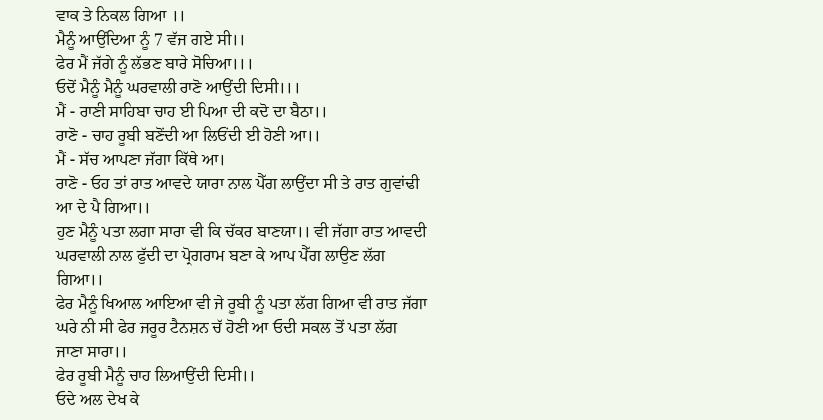ਵਾਕ ਤੇ ਨਿਕਲ ਗਿਆ ।।
ਮੈਨੂੰ ਆਉਂਦਿਆ ਨੂੰ 7 ਵੱਜ ਗਏ ਸੀ।।
ਫੇਰ ਮੈਂ ਜੱਗੇ ਨੂੰ ਲੱਭਣ ਬਾਰੇ ਸੋਚਿਆ।।।
ਓਦੋਂ ਮੈਨੂੰ ਮੈਨੂੰ ਘਰਵਾਲੀ ਰਾਣੋ ਆਉਂਦੀ ਦਿਸੀ।।।
ਮੈਂ - ਰਾਣੀ ਸਾਹਿਬਾ ਚਾਹ ਈ ਪਿਆ ਦੀ ਕਦੋ ਦਾ ਬੈਠਾ।।
ਰਾਣੋ - ਚਾਹ ਰੂਬੀ ਬਣੋਂਦੀ ਆ ਲਿਓਂਦੀ ਈ ਹੋਣੀ ਆ।।
ਮੈਂ - ਸੱਚ ਆਪਣਾ ਜੱਗਾ ਕਿੱਥੇ ਆ।
ਰਾਣੋ - ਓਹ ਤਾਂ ਰਾਤ ਆਵਦੇ ਯਾਰਾ ਨਾਲ ਪੈੱਗ ਲਾਉਂਦਾ ਸੀ ਤੇ ਰਾਤ ਗੁਵਾਂਢੀ ਆ ਦੇ ਪੈ ਗਿਆ।।
ਹੁਣ ਮੈਨੂੰ ਪਤਾ ਲਗਾ ਸਾਰਾ ਵੀ ਕਿ ਚੱਕਰ ਬਾਣਯਾ।। ਵੀ ਜੱਗਾ ਰਾਤ ਆਵਦੀ ਘਰਵਾਲੀ ਨਾਲ ਫੁੱਦੀ ਦਾ ਪ੍ਰੋਗਰਾਮ ਬਣਾ ਕੇ ਆਪ ਪੈੱਗ ਲਾਉਣ ਲੱਗ ਗਿਆ।।
ਫੇਰ ਮੈਨੂੰ ਖਿਆਲ ਆਇਆ ਵੀ ਜੇ ਰੂਬੀ ਨੂੰ ਪਤਾ ਲੱਗ ਗਿਆ ਵੀ ਰਾਤ ਜੱਗਾ ਘਰੇ ਨੀ ਸੀ ਫੇਰ ਜਰੂਰ ਟੈਨਸ਼ਨ ਚੱ ਹੋਣੀ ਆ ਓਦੀ ਸਕਲ ਤੋਂ ਪਤਾ ਲੱਗ ਜਾਣਾ ਸਾਰਾ।।
ਫੇਰ ਰੂਬੀ ਮੈਨੂੰ ਚਾਹ ਲਿਆਉਂਦੀ ਦਿਸੀ।।
ਓਦੇ ਅਲ ਦੇਖ ਕੇ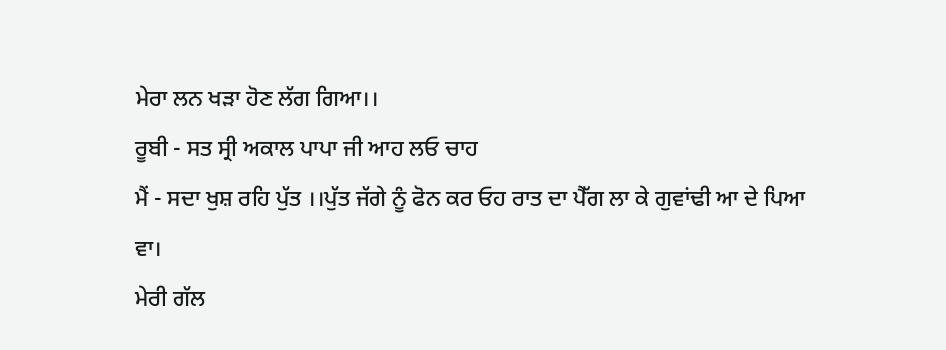ਮੇਰਾ ਲਨ ਖੜਾ ਹੋਣ ਲੱਗ ਗਿਆ।।
ਰੂਬੀ - ਸਤ ਸ੍ਰੀ ਅਕਾਲ ਪਾਪਾ ਜੀ ਆਹ ਲਓ ਚਾਹ
ਮੈਂ - ਸਦਾ ਖੁਸ਼ ਰਹਿ ਪੁੱਤ ।।ਪੁੱਤ ਜੱਗੇ ਨੂੰ ਫੋਨ ਕਰ ਓਹ ਰਾਤ ਦਾ ਪੈੱਗ ਲਾ ਕੇ ਗੁਵਾਂਢੀ ਆ ਦੇ ਪਿਆ ਵਾ।
ਮੇਰੀ ਗੱਲ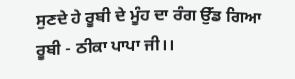ਸੁਣਦੇ ਹੇ ਰੂਬੀ ਦੇ ਮੂੰਹ ਦਾ ਰੰਗ ਉੱਡ ਗਿਆ
ਰੂਬੀ - ਠੀਕਾ ਪਾਪਾ ਜੀ।।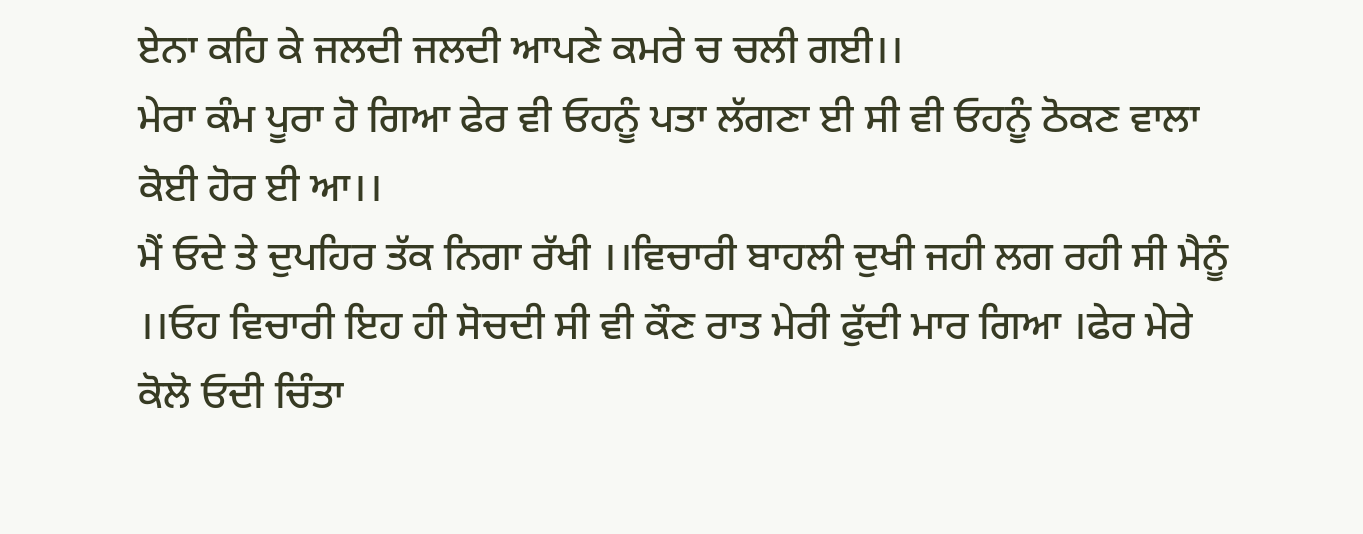ਏਨਾ ਕਹਿ ਕੇ ਜਲਦੀ ਜਲਦੀ ਆਪਣੇ ਕਮਰੇ ਚ ਚਲੀ ਗਈ।।
ਮੇਰਾ ਕੰਮ ਪੂਰਾ ਹੋ ਗਿਆ ਫੇਰ ਵੀ ਓਹਨੂੰ ਪਤਾ ਲੱਗਣਾ ਈ ਸੀ ਵੀ ਓਹਨੂੰ ਠੋਕਣ ਵਾਲਾ ਕੋਈ ਹੋਰ ਈ ਆ।।
ਮੈਂ ਓਦੇ ਤੇ ਦੁਪਹਿਰ ਤੱਕ ਨਿਗਾ ਰੱਖੀ ।।ਵਿਚਾਰੀ ਬਾਹਲੀ ਦੁਖੀ ਜਹੀ ਲਗ ਰਹੀ ਸੀ ਮੈਨੂੰ ।।ਓਹ ਵਿਚਾਰੀ ਇਹ ਹੀ ਸੋਚਦੀ ਸੀ ਵੀ ਕੌਣ ਰਾਤ ਮੇਰੀ ਫੁੱਦੀ ਮਾਰ ਗਿਆ ।ਫੇਰ ਮੇਰੇ ਕੋਲੋ ਓਦੀ ਚਿੰਤਾ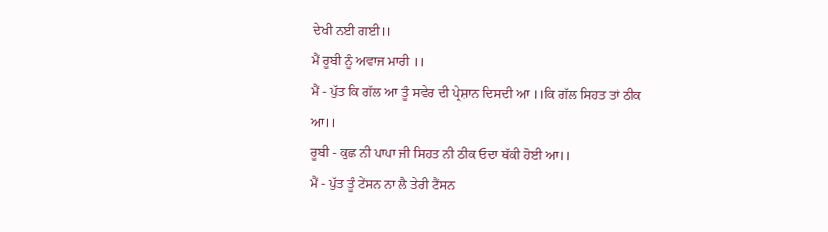ਦੇਖੀ ਨਈ ਗਈ।।
ਮੈਂ ਰੂਬੀ ਨੂੰ ਅਵਾਜ ਮਾਰੀ ।।
ਮੈਂ - ਪੁੱਤ ਕਿ ਗੱਲ ਆ ਤੂੰ ਸਵੇਰ ਦੀ ਪ੍ਰੇਸ਼ਾਨ ਦਿਸਦੀ ਆ ।।ਕਿ ਗੱਲ ਸਿਹਤ ਤਾਂ ਠੀਕ ਆ।।
ਰੂਬੀ - ਕੁਛ ਨੀ ਪਾਪਾ ਜੀ ਸਿਹਤ ਨੀ ਠੀਕ ਓਦਾ ਥੱਕੀ ਹੋਈ ਆ।।
ਮੈਂ - ਪੁੱਤ ਤੂੰ ਟੇਂਸਨ ਨਾ ਲੈ ਤੇਰੀ ਟੈਂਸਨ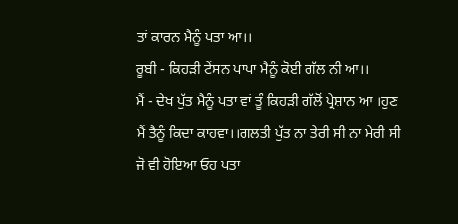ਤਾਂ ਕਾਰਨ ਮੈਨੂੰ ਪਤਾ ਆ।।
ਰੂਬੀ - ਕਿਹੜੀ ਟੇਂਸਨ ਪਾਪਾ ਮੈਨੂੰ ਕੋਈ ਗੱਲ ਨੀ ਆ।।
ਮੈਂ - ਦੇਖ ਪੁੱਤ ਮੈਨੂੰ ਪਤਾ ਵਾਂ ਤੂੰ ਕਿਹੜੀ ਗੱਲੋਂ ਪ੍ਰੇਸ਼ਾਨ ਆ ।ਹੁਣ ਮੈਂ ਤੈਨੂੰ ਕਿਦਾ ਕਾਹਵਾ।।ਗਲਤੀ ਪੁੱਤ ਨਾ ਤੇਰੀ ਸੀ ਨਾ ਮੇਰੀ ਸੀ ਜੋ ਵੀ ਹੋਇਆ ਓਹ ਪਤਾ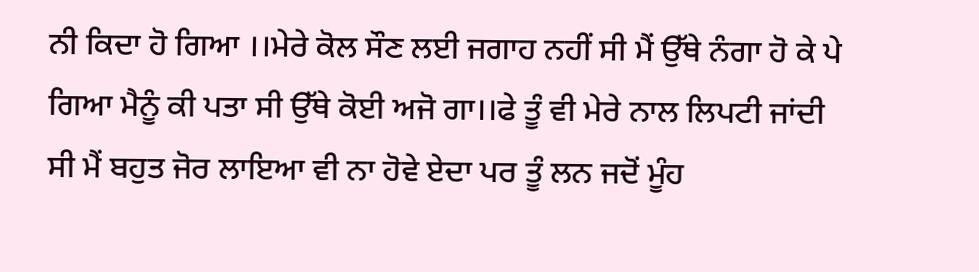ਨੀ ਕਿਦਾ ਹੋ ਗਿਆ ।।ਮੇਰੇ ਕੋਲ ਸੌਣ ਲਈ ਜਗਾਹ ਨਹੀਂ ਸੀ ਮੈਂ ਉੱਥੇ ਨੰਗਾ ਹੋ ਕੇ ਪੇ ਗਿਆ ਮੈਨੂੰ ਕੀ ਪਤਾ ਸੀ ਉੱਥੇ ਕੋਈ ਅਜੋ ਗਾ।।ਫੇ ਤੂੰ ਵੀ ਮੇਰੇ ਨਾਲ ਲਿਪਟੀ ਜਾਂਦੀ ਸੀ ਮੈਂ ਬਹੁਤ ਜੋਰ ਲਾਇਆ ਵੀ ਨਾ ਹੋਵੇ ਏਦਾ ਪਰ ਤੂੰ ਲਨ ਜਦੋਂ ਮੂੰਹ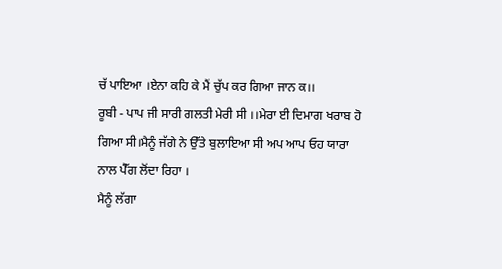ਚੱ ਪਾਇਆ ।ਏਨਾ ਕਹਿ ਕੇ ਮੈਂ ਚੁੱਪ ਕਰ ਗਿਆ ਜਾਨ ਕ।।
ਰੂਬੀ - ਪਾਪ ਜੀ ਸਾਰੀ ਗਲਤੀ ਮੇਰੀ ਸੀ ।।ਮੇਰਾ ਈ ਦਿਮਾਗ ਖਰਾਬ ਹੋ ਗਿਆ ਸੀ।ਮੈਨੂੰ ਜੱਗੇ ਨੇ ਉੱਤੇ ਬੁਲਾਇਆ ਸੀ ਅਪ ਆਪ ਓਹ ਯਾਰਾ ਨਾਲ ਪੈੱਗ ਲੋਂਦਾ ਰਿਹਾ ।
ਮੈਨੂੰ ਲੱਗਾ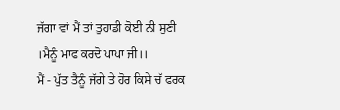ਜੱਗਾ ਵਾਂ ਮੈਂ ਤਾਂ ਤੁਹਾਡੀ ਕੋਈ ਨੀ ਸੁਣੀ ।ਮੈਨੂੰ ਮਾਫ ਕਰਦੋ ਪਾਪਾ ਜੀ।।
ਮੈਂ - ਪੁੱਤ ਤੈਨੂੰ ਜੱਗੇ ਤੇ ਹੋਰ ਕਿਸੇ ਚੱ ਫਰਕ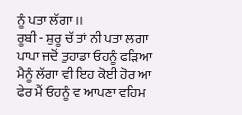ਨੂੰ ਪਤਾ ਲੱਗਾ ।।
ਰੂਬੀ - ਸ਼ੁਰੂ ਚੱ ਤਾਂ ਨੀ ਪਤਾ ਲਗਾ ਪਾਪਾ ਜਦੋਂ ਤੁਹਾਡਾ ਓਹਨੂੰ ਫੜਿਆ ਮੈਨੂੰ ਲੱਗਾ ਵੀ ਇਹ ਕੋਈ ਹੋਰ ਆ ਫੇਰ ਮੈਂ ਓਹਨੂੰ ਵ ਆਪਣਾ ਵਹਿਮ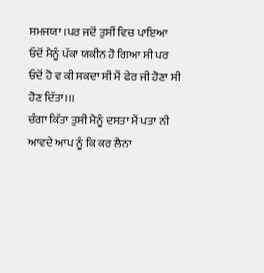ਸਮਜਯਾ ।ਪਰ ਜਦੋਂ ਤੁਸੀਂ ਵਿਚ ਪਾਇਆ ਓਦੋਂ ਮੈਨੂੰ ਪੱਕਾ ਯਕੀਨ ਹੋ ਗਿਆ ਸੀ ਪਰ ਓਦੋਂ ਹੋ ਵ ਕੀ ਸਕਦਾ ਸੀ ਮੈਂ ਫੇਰ ਜੀ ਹੋਣਾ ਸੀ ਹੋਣ ਦਿੱਤਾ।।।
ਚੰਗਾ ਕਿੱਤਾ ਤੁਸੀ ਮੈਨੂੰ ਦਸਤਾ ਮੈਂ ਪਤਾ ਨੀ ਆਵਦੇ ਆਪ ਨੂੰ ਕਿ ਕਰ ਲੈਨਾ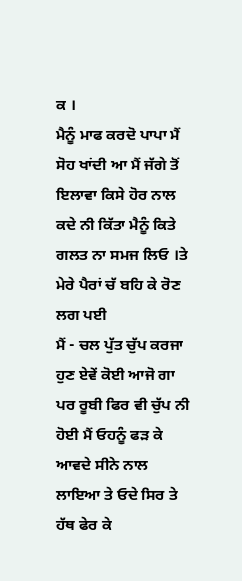ਕ ।
ਮੈਨੂੰ ਮਾਫ ਕਰਦੋ ਪਾਪਾ ਮੈਂ ਸੋਹ ਖਾਂਦੀ ਆ ਮੈਂ ਜੱਗੇ ਤੋਂ ਇਲਾਵਾ ਕਿਸੇ ਹੋਰ ਨਾਲ ਕਦੇ ਨੀ ਕਿੱਤਾ ਮੈਨੂੰ ਕਿਤੇ ਗਲਤ ਨਾ ਸਮਜ ਲਿਓ ।ਤੇ ਮੇਰੇ ਪੈਰਾਂ ਚੱ ਬਹਿ ਕੇ ਰੋਣ ਲਗ ਪਈ
ਮੈਂ - ਚਲ ਪੁੱਤ ਚੁੱਪ ਕਰਜਾ ਹੁਣ ਏਵੇਂ ਕੋਈ ਆਜੋ ਗਾ
ਪਰ ਰੂਬੀ ਫਿਰ ਵੀ ਚੁੱਪ ਨੀ ਹੋਈ ਮੈਂ ਓਹਨੂੰ ਫੜ ਕੇ ਆਵਦੇ ਸੀਨੇ ਨਾਲ ਲਾਇਆ ਤੇ ਓਦੇ ਸਿਰ ਤੇ ਹੱਥ ਫੇਰ ਕੇ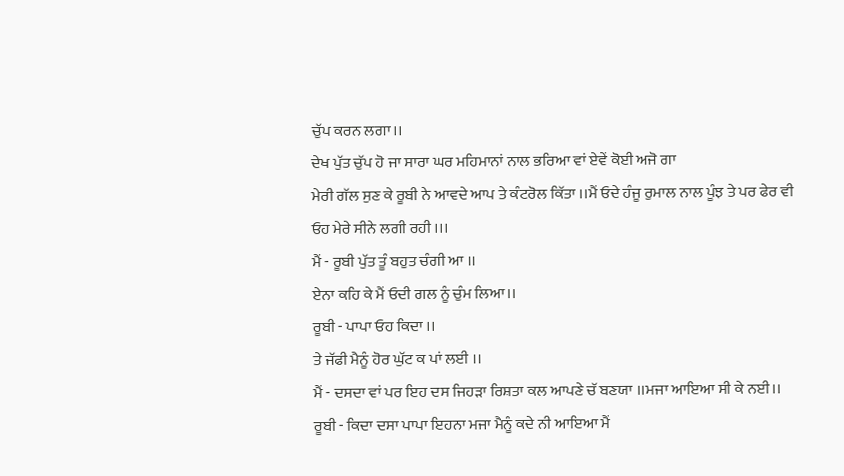ਚੁੱਪ ਕਰਨ ਲਗਾ।।
ਦੇਖ ਪੁੱਤ ਚੁੱਪ ਹੋ ਜਾ ਸਾਰਾ ਘਰ ਮਹਿਮਾਨਾਂ ਨਾਲ ਭਰਿਆ ਵਾਂ ਏਵੇਂ ਕੋਈ ਅਜੋ ਗਾ
ਮੇਰੀ ਗੱਲ ਸੁਣ ਕੇ ਰੂਬੀ ਨੇ ਆਵਦੇ ਆਪ ਤੇ ਕੰਟਰੋਲ ਕਿੱਤਾ ।।ਮੈਂ ਓਦੇ ਹੰਜੂ ਰੁਮਾਲ ਨਾਲ ਪੂੰਝ ਤੇ ਪਰ ਫੇਰ ਵੀ ਓਹ ਮੇਰੇ ਸੀਨੇ ਲਗੀ ਰਹੀ ।।।
ਮੈਂ - ਰੂਬੀ ਪੁੱਤ ਤੂੰ ਬਹੁਤ ਚੰਗੀ ਆ ।।
ਏਨਾ ਕਹਿ ਕੇ ਮੈਂ ਓਦੀ ਗਲ ਨੂੰ ਚੁੰਮ ਲਿਆ।।
ਰੂਬੀ - ਪਾਪਾ ਓਹ ਕਿਦਾ ।।
ਤੇ ਜੱਫੀ ਮੈਨੂੰ ਹੋਰ ਘੁੱਟ ਕ ਪਾਂ ਲਈ ।।
ਮੈਂ - ਦਸਦਾ ਵਾਂ ਪਰ ਇਹ ਦਸ ਜਿਹੜਾ ਰਿਸ਼ਤਾ ਕਲ ਆਪਣੇ ਚੱ ਬਣਯਾ ।।ਮਜਾ ਆਇਆ ਸੀ ਕੇ ਨਈ।।
ਰੂਬੀ - ਕਿਦਾ ਦਸਾ ਪਾਪਾ ਇਹਨਾ ਮਜਾ ਮੈਨੂੰ ਕਦੇ ਨੀ ਆਇਆ ਮੈਂ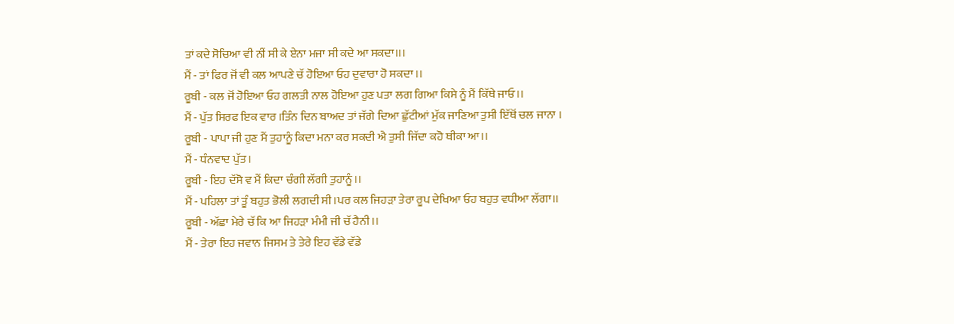ਤਾਂ ਕਦੇ ਸੋਚਿਆ ਵੀ ਨੀਂ ਸੀ ਕੇ ਏਨਾ ਮਜਾ ਸੀ ਕਦੇ ਆ ਸਕਦਾ।।।
ਮੈਂ - ਤਾਂ ਫਿਰ ਜੋਂ ਵੀ ਕਲ ਆਪਣੇ ਚੱ ਹੋਇਆ ਓਹ ਦੁਵਾਰਾ ਹੋ ਸਕਦਾ ।।
ਰੂਬੀ - ਕਲ ਜੋਂ ਹੋਇਆ ਓਹ ਗਲਤੀ ਨਾਲ ਹੋਇਆ ਹੁਣ ਪਤਾ ਲਗ ਗਿਆ ਕਿਸੇ ਨੂੰ ਮੈਂ ਕਿੱਥੇ ਜਾਓ।।
ਮੈਂ - ਪੁੱਤ ਸਿਰਫ ਇਕ ਵਾਰ ।ਤਿੰਨ ਦਿਨ ਬਾਅਦ ਤਾਂ ਜੱਗੇ ਦਿਆ ਛੁੱਟੀਆਂ ਮੁੱਕ ਜਾਣਿਆ ਤੁਸੀ ਇੱਥੋਂ ਚਲ ਜਾਨਾ ।
ਰੂਬੀ - ਪਾਪਾ ਜੀ ਹੁਣ ਮੈਂ ਤੁਹਾਨੂੰ ਕਿਦਾ ਮਨਾ ਕਰ ਸਕਦੀ ਐ ਤੁਸੀ ਜਿੱਦਾ ਕਹੋ ਥੀਕਾ ਆ।।
ਮੈਂ - ਧੰਨਵਾਦ ਪੁੱਤ ।
ਰੂਬੀ - ਇਹ ਦੱਸੋ ਵ ਮੈਂ ਕਿਦਾ ਚੰਗੀ ਲੱਗੀ ਤੁਹਾਨੂੰ ।।
ਮੈਂ - ਪਹਿਲਾ ਤਾਂ ਤੂੰ ਬਹੁਤ ਭੋਲੀ ਲਗਦੀ ਸੀ ।ਪਰ ਕਲ ਜਿਹੜਾ ਤੇਰਾ ਰੂਪ ਦੇਖਿਆ ਓਹ ਬਹੁਤ ਵਧੀਆ ਲੱਗਾ।।
ਰੂਬੀ - ਅੱਛਾ ਮੇਰੇ ਚੱ ਕਿ ਆ ਜਿਹੜਾ ਮੰਮੀ ਜੀ ਚੱ ਹੈਨੀ ।।
ਮੈਂ - ਤੇਰਾ ਇਹ ਜਵਾਨ ਜਿਸਮ ਤੇ ਤੇਰੇ ਇਹ ਵੱਡੇ ਵੱਡੇ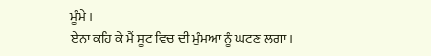ਮੂੰਮੇ ।
ਏਨਾ ਕਹਿ ਕੇ ਮੈਂ ਸੂਟ ਵਿਚ ਦੀ ਮੁੰਮਆ ਨੂੰ ਘਟਣ ਲਗਾ।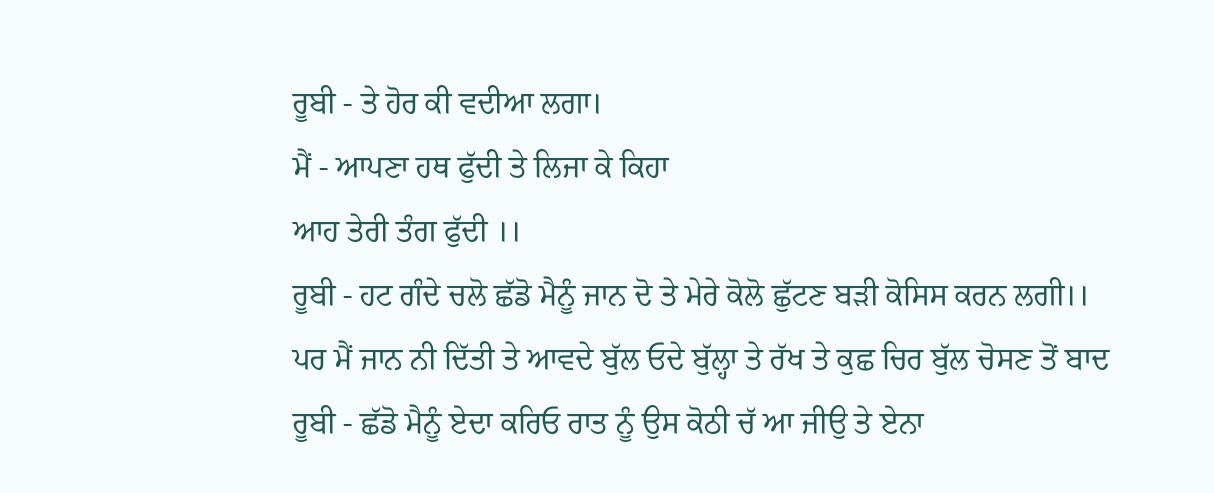ਰੂਬੀ - ਤੇ ਹੋਰ ਕੀ ਵਦੀਆ ਲਗਾ।
ਮੈਂ - ਆਪਣਾ ਹਥ ਫੁੱਦੀ ਤੇ ਲਿਜਾ ਕੇ ਕਿਹਾ
ਆਹ ਤੇਰੀ ਤੰਗ ਫੁੱਦੀ ।।
ਰੂਬੀ - ਹਟ ਗੰਦੇ ਚਲੋ ਛੱਡੋ ਮੈਨੂੰ ਜਾਨ ਦੋ ਤੇ ਮੇਰੇ ਕੋਲੋ ਛੁੱਟਣ ਬੜੀ ਕੋਸਿਸ ਕਰਨ ਲਗੀ।।
ਪਰ ਮੈਂ ਜਾਨ ਨੀ ਦਿੱਤੀ ਤੇ ਆਵਦੇ ਬੁੱਲ ਓਦੇ ਬੁੱਲ੍ਹਾ ਤੇ ਰੱਖ ਤੇ ਕੁਛ ਚਿਰ ਬੁੱਲ ਚੋਸਣ ਤੋਂ ਬਾਦ
ਰੂਬੀ - ਛੱਡੋ ਮੈਨੂੰ ਏਦਾ ਕਰਿਓ ਰਾਤ ਨੂੰ ਉਸ ਕੋਠੀ ਚੱ ਆ ਜੀਉ ਤੇ ਏਨਾ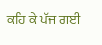ਕਹਿ ਕੇ ਪੱਜ ਗਈ